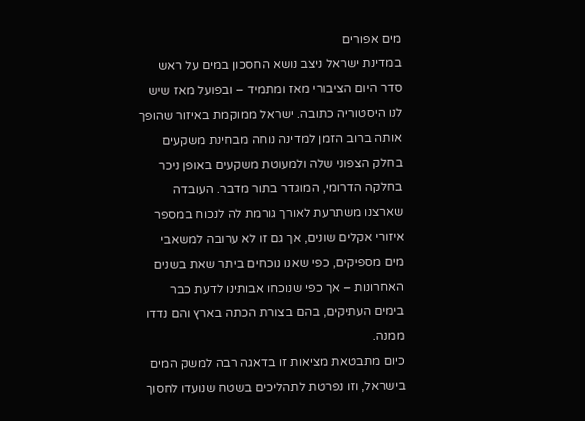מים אפורים
במדינת ישראל ניצב נושא החסכון במים על ראש סדר היום הציבורי מאז ומתמיד – ובפועל מאז שיש לנו היסטוריה כתובה. ישראל ממוקמת באיזור שהופך אותה ברוב הזמן למדינה נוחה מבחינת משקעים בחלק הצפוני שלה ולמעוטת משקעים באופן ניכר בחלקה הדרומי, המוגדר בתור מדבר. העובדה שארצנו משתרעת לאורך גורמת לה לנכוח במספר איזורי אקלים שונים, אך גם זו לא ערובה למשאבי מים מספיקים, כפי שאנו נוכחים ביתר שאת בשנים האחרונות – אך כפי שנוכחו אבותינו לדעת כבר בימים העתיקים, בהם בצורת הכתה בארץ והם נדדו ממנה.
כיום מתבטאת מציאות זו בדאגה רבה למשק המים בישראל, וזו נפרטת לתהליכים בשטח שנועדו לחסוך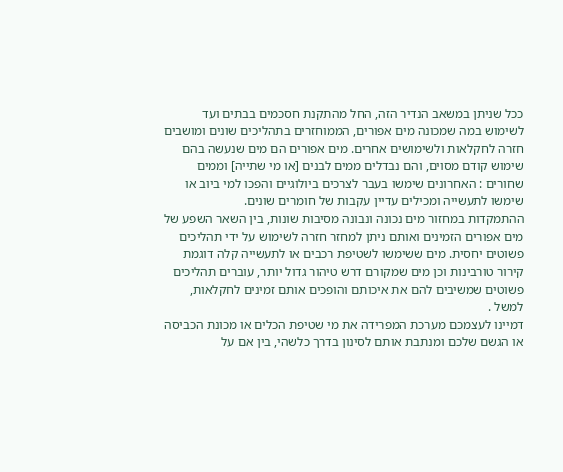ככל שניתן במשאב הנדיר הזה, החל מהתקנת חסכמים בבתים ועד לשימוש במה שמכונה מים אפורים, הממוחזרים בתהליכים שונים ומושבים חזרה לחקלאות ולשימושים אחרים. מים אפורים הם מים שנעשה בהם שימוש קודם מסוים, והם נבדלים ממים לבנים [או מי שתייה] וממים שחורים : האחרונים שימשו בעבר לצרכים ביולוגיים והפכו למי ביוב או שימשו לתעשייה ומכילים עדיין עקבות של חומרים שונים.
ההתמקדות במחזור מים נכונה ונבונה מסיבות שונות, בין השאר השפע של מים אפורים הזמינים ואותם ניתן למחזר חזרה לשימוש על ידי תהליכים פשוטים יחסית. מים ששימשו לשטיפת רכבים או לתעשייה קלה דוגמת קירור טורבינות וכן מים שמקורם דרש טיהור גדול יותר, עוברים תהליכים פשוטים שמשיבים להם את איכותם והופכים אותם זמינים לחקלאות, למשל .
דמיינו לעצמכם מערכת המפרידה את מי שטיפת הכלים או מכונת הכביסה או הגשם שלכם ומנתבת אותם לסינון בדרך כלשהי, בין אם על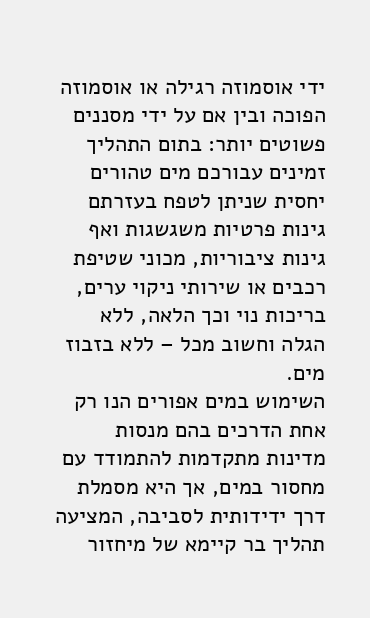ידי אוסמוזה רגילה או אוסמוזה הפוכה ובין אם על ידי מסננים פשוטים יותר: בתום התהליך זמינים עבורכם מים טהורים יחסית שניתן לטפח בעזרתם גינות פרטיות משגשגות ואף גינות ציבוריות, מכוני שטיפת רכבים או שירותי ניקוי ערים, בריכות נוי וכך הלאה, ללא הגלה וחשוב מכל – ללא בזבוז מים.
השימוש במים אפורים הנו רק אחת הדרכים בהם מנסות מדינות מתקדמות להתמודד עם מחסור במים, אך היא מסמלת דרך ידידותית לסביבה, המציעה תהליך בר קיימא של מיחזור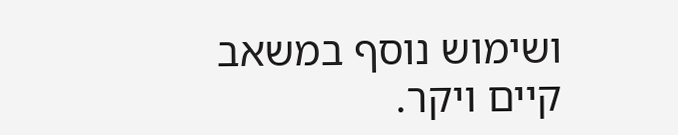ושימוש נוסף במשאב קיים ויקר.